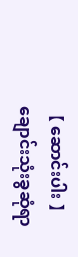【 ဆောင်းပါး 】ချောင်းသုံးခွဆုံရာ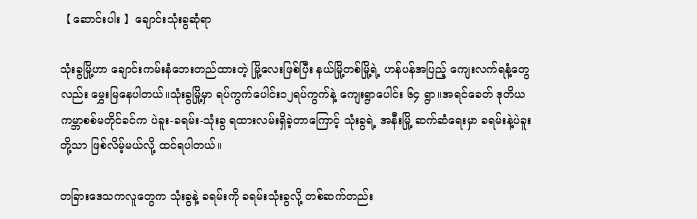【 ဆောင်းပါး 】ချောင်းသုံးခွဆုံရာ

သုံးခွမြို့ဟာ ချောင်းကမ်းနံဘေးတည်ထားတဲ့ မြို့လေးဖြစ်ပြီး နယ်မြို့တစ်မြို့ရဲ့ ဟန်ပန်အပြည့် ကျေးလက်ရနံ့တွေလည်း မွှေးမြနေပါတယ်။သုံးခွမြို့မှာ ရပ်ကွက်ပေါင်း၁၂ရပ်ကွက်နဲ့ ကျေးရွာပေါင်း ၆၄ ရွာ။အရင်ခေတ် ဒုတိယကမ္ဘာစစ်မတိုင်ခင်က ပဲခူး-ခရမ်း-သုံးခွ ရထားလမ်းရှိခဲ့တာကြောင့် သုံးခွရဲ့ အနီးမြို့ ဆက်ဆံရေးမှာ ခရမ်းနဲ့ပဲခူးတို့သာ ဖြစ်လိမ့်မယ်လို့ ထင်ရပါတယ်။

တခြားဒေသကလူတွေက သုံးခွနဲ့ ခရမ်းကို ခရမ်းသုံးခွလို့ တစ်ဆက်တည်း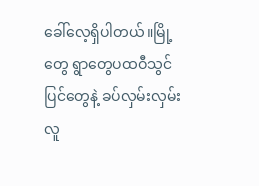ခေါ်လေ့ရှိပါတယ်။မြို့တွေ ရွာတွေပထဝီသွင်ပြင်တွေနဲ့ ခပ်လှမ်းလှမ်းလူ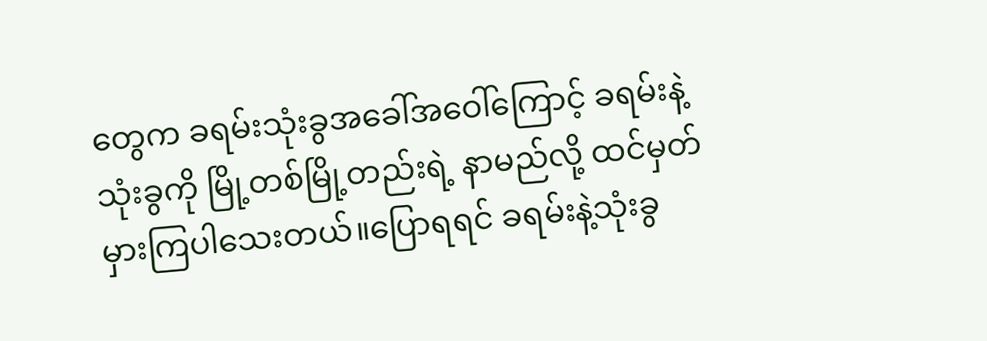တွေက ခရမ်းသုံးခွအခေါ်အဝေါ်ကြောင့် ခရမ်းနဲ့သုံးခွကို မြို့တစ်မြို့တည်းရဲ့ နာမည်လို့ ထင်မှတ်မှားကြပါသေးတယ်။ပြောရရင် ခရမ်းနဲ့သုံးခွ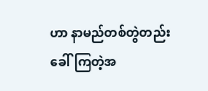ဟာ နာမည်တစ်တွဲတည်းခေါ်ကြတဲ့အ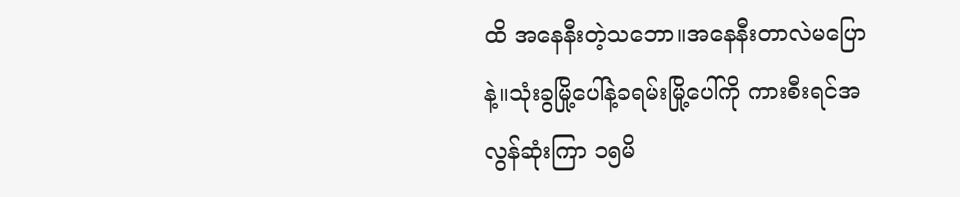ထိ အနေနီးတဲ့သဘော။အနေနီးတာလဲမပြောနဲ့။သုံးခွမြို့ပေါ်နဲ့ခရမ်းမြို့ပေါ်ကို ကားစီးရင်အလွန်ဆုံးကြာ ၁၅မိ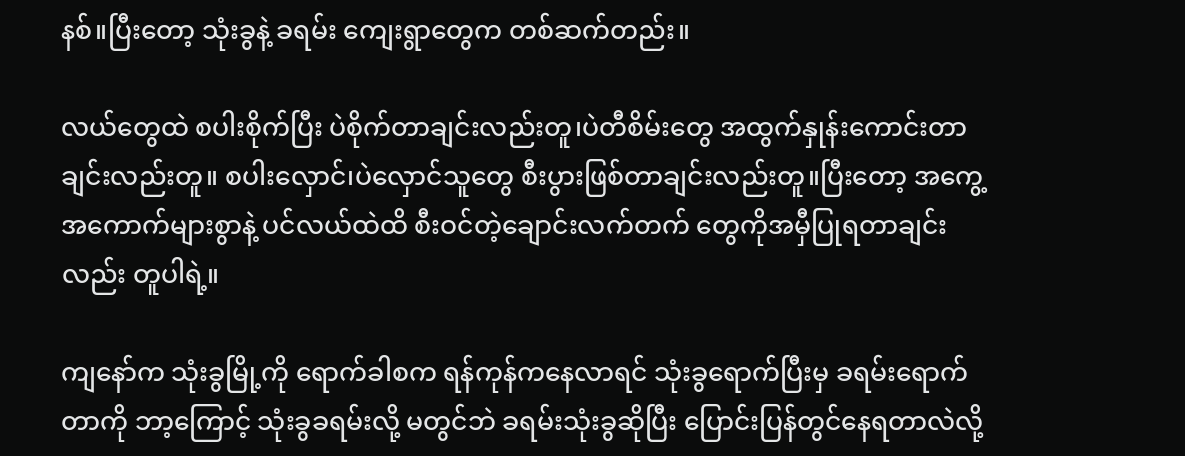နစ်။ပြီးတော့ သုံးခွနဲ့ ခရမ်း ကျေးရွာတွေက တစ်ဆက်တည်း။

လယ်တွေထဲ စပါးစိုက်ပြီး ပဲစိုက်တာချင်းလည်းတူ၊ပဲတီစိမ်းတွေ အထွက်နှုန်းကောင်းတာချင်းလည်းတူ။ စပါးလှောင်၊ပဲလှောင်သူတွေ စီးပွားဖြစ်တာချင်းလည်းတူ။ပြီးတော့ အကွေ့အကောက်များစွာနဲ့ ပင်လယ်ထဲထိ စီးဝင်တဲ့ချောင်းလက်တက်‌ တွေကိုအမှီပြုရတာချင်းလည်း တူပါရဲ့။

ကျနော်က သုံးခွမြို့ကို ရောက်ခါစက ရန်ကုန်ကနေလာရင် သုံးခွရောက်ပြီးမှ ခရမ်းရောက်တာကို ဘာ့ကြောင့် သုံးခွခရမ်းလို့ မတွင်ဘဲ ခရမ်းသုံးခွဆိုပြီး ပြောင်းပြန်တွင်နေရတာလဲလို့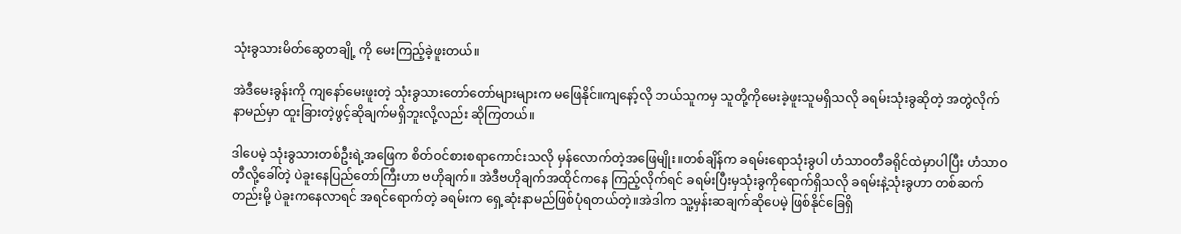သုံးခွသားမိတ်ဆွေတချို့ ကို မေးကြည့်ခဲ့ဖူးတယ်။

အဲဒီမေးခွန်းကို ကျနော်မေးဖူးတဲ့ သုံးခွသားတော်တော်များများက မဖြေနိုင်။ကျနော့်လို ဘယ်သူကမှ သူတို့ကိုမေးခဲ့ဖူးသူမရှိသလို ခရမ်းသုံးခွဆိုတဲ့ အတွဲလိုက်နာမည်မှာ ထူးခြားတဲ့ဖွင့်ဆိုချက်မရှိဘူးလို့လည်း ဆိုကြတယ်။

ဒါပေမဲ့ သုံးခွသားတစ်ဦးရဲ့အဖြေက စိတ်ဝင်စားစရာကောင်းသလို မှန်လောက်တဲ့အဖြေမျိုး။တစ်ချိန်က ခရမ်းရောသုံးခွပါ ဟံသာဝတီခရိုင်ထဲမှာပါပြီး ဟံသာဝတီလို့ခေါ်တဲ့ ပဲခူးနေပြည်တော်ကြီးဟာ ဗဟိုချက်။ အဲဒီဗဟိုချက်အထိုင်ကနေ ကြည့်လိုက်ရင် ခရမ်းပြီးမှသုံးခွကိုရောက်ရှိသလို ခရမ်းနဲ့သုံးခွဟာ တစ်ဆက်တည်းမို့ ပဲခူးကနေလာရင် အရင်ရောက်တဲ့ ခရမ်းက ရှေ့ဆုံးနာမည်ဖြစ်ပုံရတယ်တဲ့။အဲဒါက သူ့မှန်းဆချက်ဆိုပေမဲ့ ဖြစ်နိုင်ခြေရှိ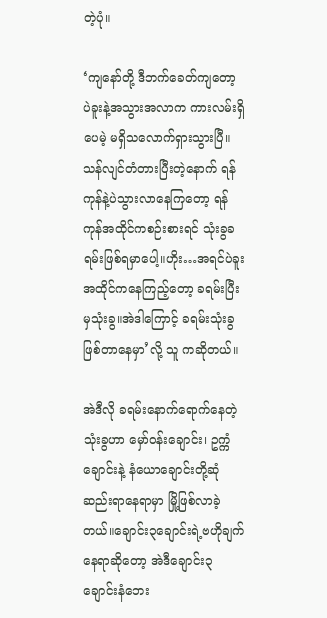တဲ့ပုံ။

‘ကျနော်တို့ ဒီဘက်‌ခေတ်ကျတော့ ပဲခူးနဲ့အသွားအလာက ကားလမ်းရှိပေမဲ့ မရှိသလောက်ရှားသွားပြီ။ သန်လျင်တံတားပြီးတဲ့နောက် ရန်ကုန်နဲ့ပဲသွားလာနေကြတော့ ရန်ကုန်အထိုင်ကစဉ်းစားရင် သုံးခွခရမ်းဖြစ်ရမှာပေါ့။ဟိုး…အရင်ပဲခူးအထိုင်ကနေကြည့်တော့ ခရမ်းပြီးမှသုံးခွ။အဲဒါကြောင့် ခရမ်းသုံးခွ ဖြစ်တာနေမှာ’လို့ သူ ကဆိုတယ်။

အဲဒီလို ခရမ်းနောက်ရောက်နေတဲ့သုံးခွဟာ မှော်ဝန်းချောင်း၊ ဥက္ကံချောင်းနဲ့ နံယောချောင်းတို့ဆုံဆည်းရာနေရာမှာ မြို့ဖြစ်လာခဲ့တယ်။ချောင်း၃ချောင်းရဲ့ဗဟိုချက်နေရာဆိုတော့ အဲဒီချောင်း၃ချောင်းနံဘေး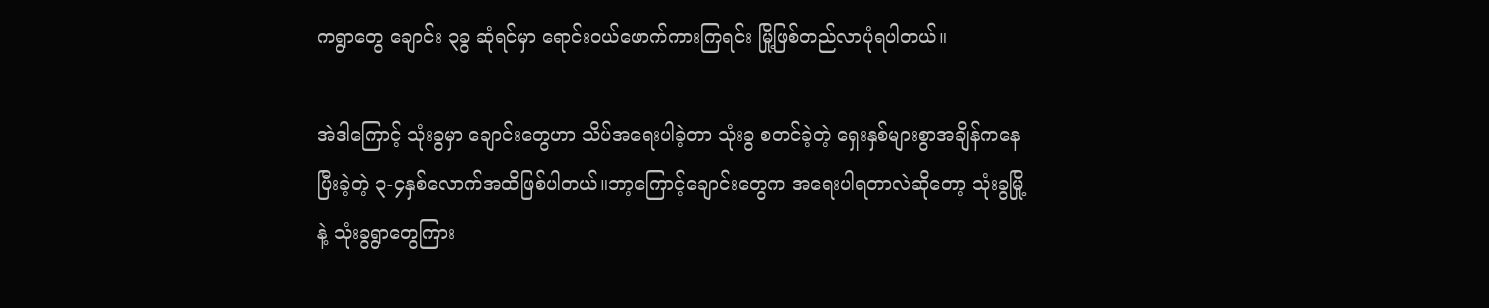ကရွာတွေ ချောင်း ၃ခွ ဆုံရင်မှာ ရောင်းဝယ်ဖောက်ကားကြရင်း မြို့ဖြစ်တည်လာပုံရပါတယ်။

အဲဒါကြောင့် သုံးခွမှာ ချောင်းတွေဟာ သိပ်အရေးပါခဲ့တာ သုံးခွ စတင်ခဲ့တဲ့ ရှေးနှစ်များစွာအချိန်ကနေပြီးခဲ့တဲ့ ၃-၄နှစ်လောက်အထိဖြစ်ပါတယ်။ဘာ့ကြောင့်ချောင်းတွေက အရေးပါရတာလဲဆိုတော့ သုံးခွမြို့နဲ့ သုံးခွရွာတွေကြား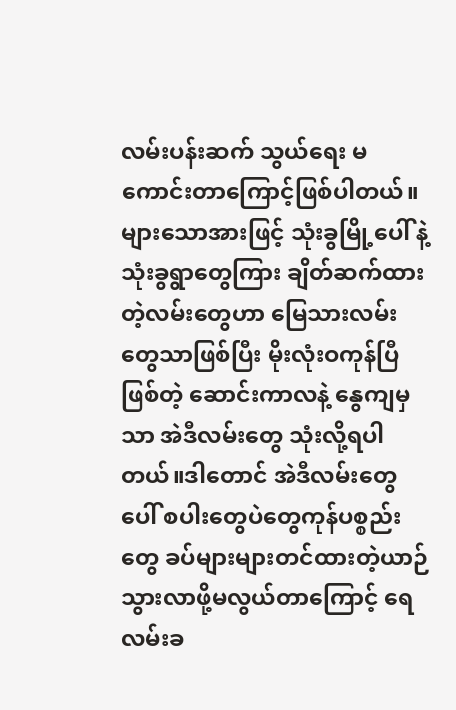လမ်းပန်းဆက် သွယ်ရေး မကောင်းတာကြောင့်ဖြစ်ပါတယ်။များသောအားဖြင့် သုံးခွမြို့ပေါ် နဲ့သုံးခွရွာတွေကြား ချိတ်ဆက်ထားတဲ့လမ်းတွေဟာ မြေသားလမ်းတွေသာဖြစ်ပြီး မိုးလုံးဝကုန်ပြီဖြစ်တဲ့ ဆောင်းကာလနဲ့ နွေကျမှသာ အဲဒီလမ်းတွေ သုံးလို့ရပါတယ်။ဒါတောင် အဲဒီလမ်းတွေပေါ် စပါးတွေပဲတွေကုန်ပစ္စည်းတွေ ခပ်များများတင်ထားတဲ့ယာဉ်သွားလာဖို့မလွယ်တာကြောင့် ရေလမ်းခ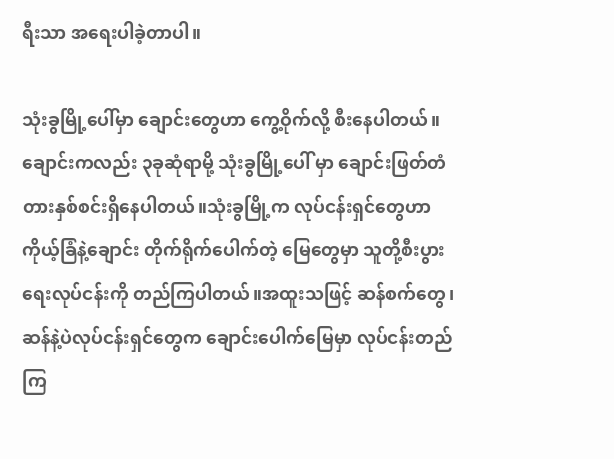ရီးသာ အရေးပါခဲ့တာပါ။

သုံးခွမြို့ပေါ်မှာ ချောင်းတွေဟာ ကွေ့ဝိုက်လို့ စီးနေပါတယ်။ချောင်းကလည်း ၃ခုဆုံရာမို့ သုံးခွမြို့ပေါ် မှာ ချောင်းဖြတ်တံတားနှစ်စင်းရှိနေပါတယ်။သုံးခွမြို့က လုပ်ငန်းရှင်တွေဟာ ကိုယ့်ခြံနဲ့ချောင်း တိုက်ရိုက်ပေါက်တဲ့ မြေတွေမှာ သူတို့စီးပွားရေးလုပ်ငန်းကို တည်ကြပါတယ်။အထူးသဖြင့် ဆန်စက်တွေ၊ဆန်နဲ့ပဲလုပ်ငန်းရှင်တွေက ချောင်းပေါက်မြေမှာ လုပ်ငန်းတည်ကြ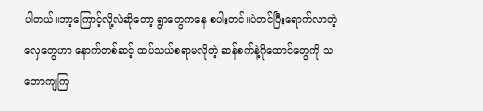ပါတယ်။ဘာ့ကြောင့်လို့လဲဆိုတော့ ရွာတွေကနေ စပါးတင်။ပဲတင်ပြီးရောက်လာတဲ့လှေတွေဟာ နောက်တစ်ဆင့် ထပ်သယ်စရာမလိုတဲ့ ဆန်စက်နဲ့ဂိုထောင်တွေကို သဘောကျကြ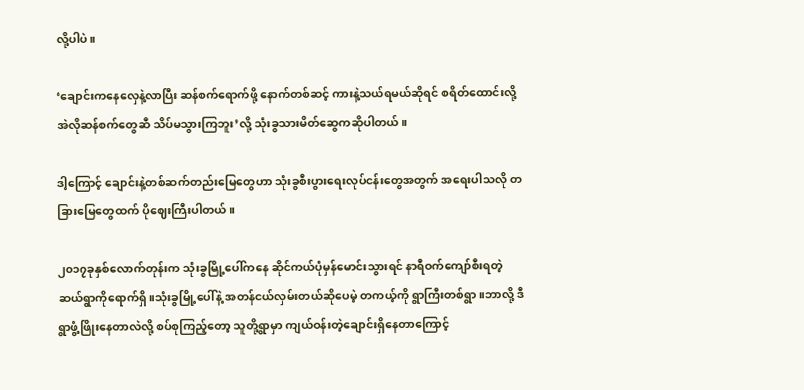လို့ပါပဲ။

‘ချောင်းကနေလှေနဲ့လာပြီး ဆန်စက်ရောက်ဖို့ နောက်တစ်ဆင့် ကားနဲ့သယ်ရမယ်ဆိုရင် စရိတ်ထောင်းလို့ အဲလိုဆန်စက်တွေဆီ သိပ်မသွားကြဘူး’လို့ သုံးခွသားမိတ်ဆွေကဆိုပါတယ်။

ဒါ့ကြောင့် ချောင်းနဲ့တစ်ဆက်တည်းမြေတွေဟာ သုံးခွစီးပွားရေးလုပ်ငန်းတွေအတွက် အရေးပါသလို တခြားမြေတွေထက် ပိုဈေးကြီးပါတယ်။

၂၀၁၇ခုနှစ်လောက်တုန်းက သုံးခွမြို့ပေါ်ကနေ ဆိုင်ကယ်ပုံမှန်မောင်းသွားရင် နာရီဝက်ကျော်စီးရတဲ့ ဆယ်ရွာကိုရောက်ရှိ။သုံးခွမြို့ပေါ်နဲ့ အတန်ငယ်လှမ်းတယ်ဆိုပေမဲ့ တကယ့်ကို ရွာကြီးတစ်ရွာ။ဘာလို့ ဒီရွာဖွံ့ဖြိုးနေတာလဲလို့ စပ်စုကြည့်တော့ သူတို့ရွာမှာ ကျယ်ဝန်းတဲ့ချောင်းရှိနေတာကြောင့်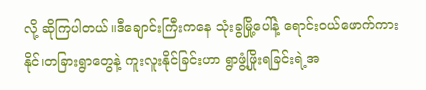လို့ ဆိုကြပါတယ်။ဒီချောင်းကြီးကနေ သုံးခွမြို့ပေါ်နဲ့ ရောင်းဝယ်ဖောက်ကားနိုင်၊တခြားရွာတွေနဲ့ ကူးလူးနိုင်ခြင်းဟာ ရွာဖွံ့ဖြိုးရခြင်းရဲ့အ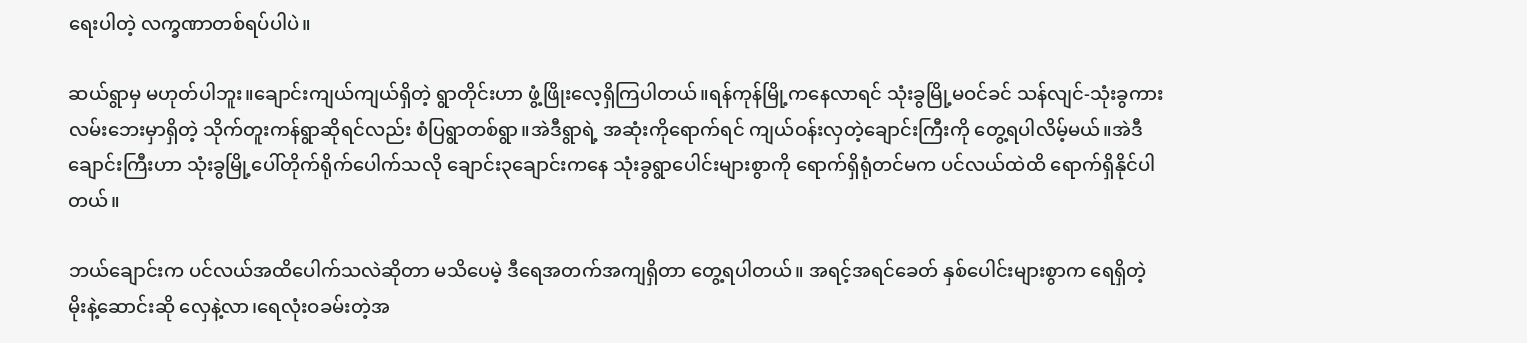ရေးပါတဲ့ လက္ခဏာတစ်ရပ်ပါပဲ။

ဆယ်ရွာမှ မဟုတ်ပါဘူး။ချောင်းကျယ်ကျယ်ရှိတဲ့ ရွာတိုင်းဟာ ဖွံ့ဖြိုးလေ့ရှိကြပါတယ်။ရန်ကုန်မြို့ကနေလာရင် သုံးခွမြို့မဝင်ခင် သန်လျင်-သုံးခွကားလမ်းဘေးမှာရှိတဲ့ သိုက်တူးကန်ရွာဆိုရင်လည်း စံပြရွာတစ်ရွာ။အဲဒီရွာရဲ့ အဆုံးကိုရောက်ရင် ကျယ်ဝန်းလှတဲ့ချောင်းကြီးကို တွေ့ရပါလိမ့်မယ်။အဲဒီချောင်းကြီးဟာ သုံးခွမြို့ပေါ်တိုက်ရိုက်ပေါက်သလို ချောင်း၃ချောင်းကနေ သုံးခွရွာပေါင်းများစွာကို ရောက်ရှိရုံတင်မက ပင်လယ်ထဲထိ ရောက်ရှိနိုင်ပါတယ်။

ဘယ်ချောင်းက ပင်လယ်အထိပေါက်သလဲဆိုတာ မသိပေမဲ့ ဒီရေအတက်အကျရှိတာ တွေ့ရပါတယ်။ အရင့်အရင်ခေတ် နှစ်ပေါင်းများစွာက ရေရှိတဲ့ မိုးနဲ့ဆောင်းဆို လှေနဲ့လာ၊ရေလုံးဝခမ်းတဲ့အ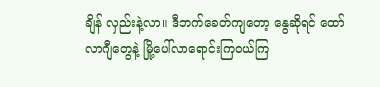ချိန် လှည်းနဲ့လာ။ ဒီဘက်ခေတ်ကျတော့ နွေဆိုရင် ထော်လာဂျီတွေနဲ့ မြို့ပေါ်လာရောင်းကြဝယ်ကြ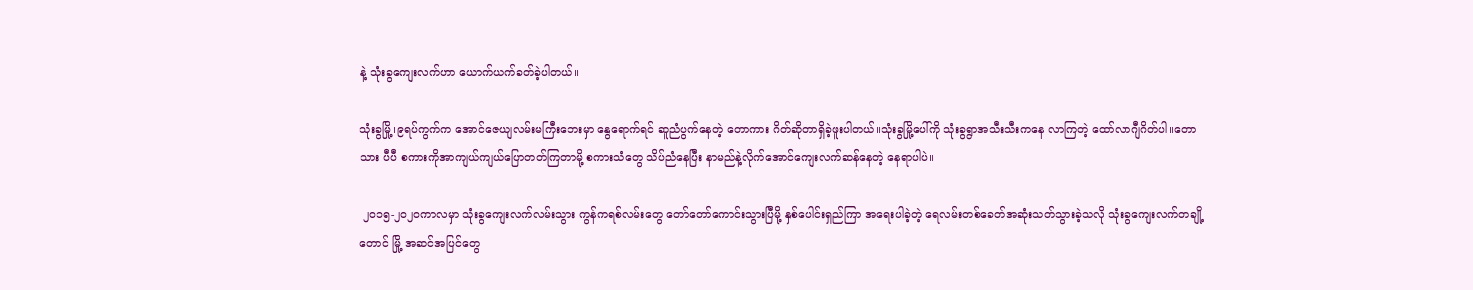နဲ့ သုံးခွကျေးလက်ဟာ ယောက်ယက်ခတ်ခဲ့ပါတယ်။

သုံးခွမြို့၊၉ရပ်ကွက်က အောင်ဇေယျလမ်းမကြီးဘေးမှာ နွေရောက်ရင် ဆူညံပွက်နေတဲ့ တောကား ဂိတ်ဆိုတာရှိခဲ့ဖူးပါတယ်။သုံးခွမြို့ပေါ်ကို သုံးခွရွာအသီးသီးကနေ လာကြတဲ့ ထော်လာဂျီဂိတ်ပါ။တောသား ပီပီ စကားကိုအာကျယ်ကျယ်ပြောတတ်ကြတာမို့ စကားသံတွေ သိပ်ညံနေပြီး နာမည်နဲ့လိုက်အောင်ကျေးလက်ဆန်နေတဲ့ နေရာပါပဲ။

 ၂၀၁၅-၂၀၂၀ကာလမှာ သုံးခွကျေးလက်လမ်းသွား ကွန်ကရစ်လမ်းတွေ တော်တော်ကောင်းသွားပြီမို့ နှစ်ပေါင်းရှည်ကြာ အရေးပါခဲ့တဲ့ ရေလမ်းတစ်ခေတ်အဆုံးသတ်သွားခဲ့သလို သုံးခွကျေးလက်တချို့တောင် မြို့ အဆင်အပြင်တွေ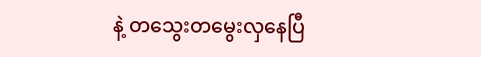နဲ့ တသွေးတမွေးလှနေပြီ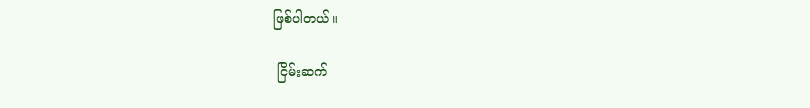ဖြစ်ပါတယ်။

 ငြိမ်းဆက်